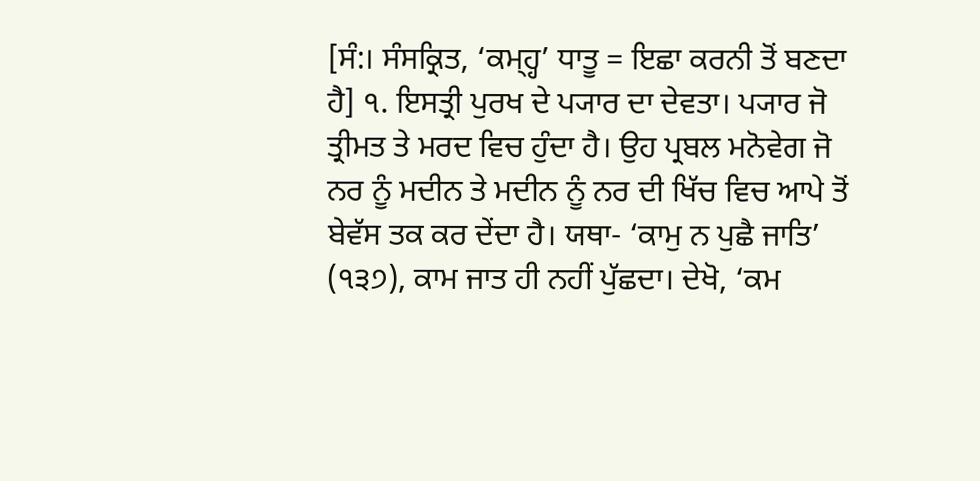[ਸੰ:। ਸੰਸਕ੍ਰਿਤ, ‘ਕਮ੍ਹ੍ਹ’ ਧਾਤੂ = ਇਛਾ ਕਰਨੀ ਤੋਂ ਬਣਦਾ ਹੈ] ੧. ਇਸਤ੍ਰੀ ਪੁਰਖ ਦੇ ਪ੍ਯਾਰ ਦਾ ਦੇਵਤਾ। ਪ੍ਯਾਰ ਜੋ ਤ੍ਰੀਮਤ ਤੇ ਮਰਦ ਵਿਚ ਹੁੰਦਾ ਹੈ। ਉਹ ਪ੍ਰਬਲ ਮਨੋਵੇਗ ਜੋ ਨਰ ਨੂੰ ਮਦੀਨ ਤੇ ਮਦੀਨ ਨੂੰ ਨਰ ਦੀ ਖਿੱਚ ਵਿਚ ਆਪੇ ਤੋਂ ਬੇਵੱਸ ਤਕ ਕਰ ਦੇਂਦਾ ਹੈ। ਯਥਾ- ‘ਕਾਮੁ ਨ ਪੁਛੈ ਜਾਤਿ’ (੧੩੭), ਕਾਮ ਜਾਤ ਹੀ ਨਹੀਂ ਪੁੱਛਦਾ। ਦੇਖੋ, ‘ਕਮ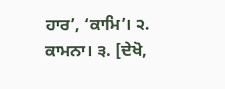ਹਾਰ’, ‘ਕਾਮਿ’। ੨. ਕਾਮਨਾ। ੩. [ਦੇਖੋ,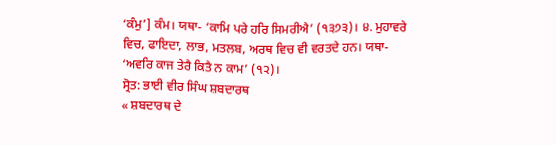‘ਕੰਮੁ’] ਕੰਮ। ਯਥਾ- ‘ਕਾਮਿ ਪਰੇ ਹਰਿ ਸਿਮਰੀਐ’ (੧੩੭੩)। ੪. ਮੁਹਾਵਰੇ ਵਿਚ, ਫਾਇਦਾ, ਲਾਭ, ਮਤਲਬ, ਅਰਥ ਵਿਚ ਵੀ ਵਰਤਦੇ ਹਨ। ਯਥਾ- ‘ਅਵਰਿ ਕਾਜ ਤੇਰੈ ਕਿਤੈ ਨ ਕਾਮ’ (੧੨)।
ਸ੍ਰੋਤ: ਭਾਈ ਵੀਰ ਸਿੰਘ ਸ਼ਬਦਾਰਥ
« ਸ਼ਬਦਾਰਥ ਦੇ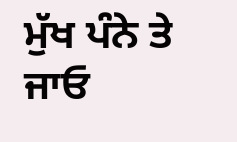ਮੁੱਖ ਪੰਨੇ ਤੇ ਜਾਓ